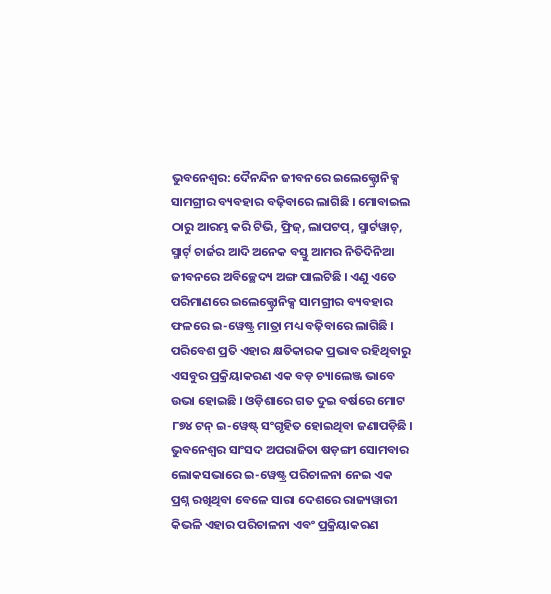ଭୁବନେଶ୍ୱର: ଦୈନନ୍ଦିନ ଜୀବନରେ ଇଲେକ୍ଟ୍ରୋନିକ୍ସ ସାମଗ୍ରୀର ବ୍ୟବହାର ବଢ଼ିବାରେ ଲାଗିଛି । ମୋବାଇଲ ଠାରୁ ଆରମ୍ଭ କରି ଟିଭି, ଫ୍ରିଜ୍, ଲାପଟପ୍, ସ୍ମାର୍ଟୱାଚ୍, ସ୍ମାର୍ଟ୍ ଚାର୍ଜର ଆଦି ଅନେକ ବସ୍ତୁ ଆମର ନିତିଦିନିଆ ଜୀବନରେ ଅବିଚ୍ଛେଦ୍ୟ ଅଙ୍ଗ ପାଲଟିଛି । ଏଣୁ ଏତେ ପରିମାଣରେ ଇଲେକ୍ଟ୍ରୋନିକ୍ସ ସାମଗ୍ରୀର ବ୍ୟବହାର ଫଳରେ ଇ-ୱେଷ୍ଟ୍ର ମାତ୍ରା ମଧ୍ୟ ବଢ଼ିବାରେ ଲାଗିଛି । ପରିବେଶ ପ୍ରତି ଏହାର କ୍ଷତିକାରକ ପ୍ରଭାବ ରହିଥିବାରୁ ଏସବୁର ପ୍ରକ୍ରିୟାକରଣ ଏକ ବଡ଼ ଚ୍ୟାଲେଞ୍ଜ ଭାବେ ଉଭା ହୋଇଛି । ଓଡ଼ିଶାରେ ଗତ ଦୁଇ ବର୍ଷରେ ମୋଟ ୮୭୪ ଟନ୍ ଇ-ୱେଷ୍ଟ୍ ସଂଗୃହିତ ହୋଇଥିବା ଜଣାପଡ଼ିଛି ।
ଭୁବନେଶ୍ୱର ସାଂସଦ ଅପରାଜିତା ଷଡ଼ଙ୍ଗୀ ସୋମବାର ଲୋକସଭାରେ ଇ-ୱେଷ୍ଟ୍ର ପରିଚାଳନା ନେଇ ଏକ ପ୍ରଶ୍ନ ରଖିଥିବା ବେଳେ ସାରା ଦେଶରେ ରାଜ୍ୟୱାରୀ କିଭଳି ଏହାର ପରିଚାଳନା ଏବଂ ପ୍ରକ୍ରିୟାକରଣ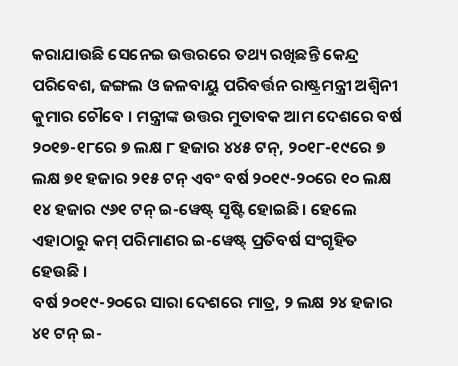କରାଯାଉଛି ସେନେଇ ଉତ୍ତରରେ ତଥ୍ୟ ରଖିଛନ୍ତି କେନ୍ଦ୍ର ପରିବେଶ, ଜଙ୍ଗଲ ଓ ଜଳବାୟୁ ପରିବର୍ତ୍ତନ ରାଷ୍ଟ୍ରମନ୍ତ୍ରୀ ଅଶ୍ୱିନୀ କୁମାର ଚୌବେ । ମନ୍ତ୍ରୀଙ୍କ ଉତ୍ତର ମୁତାବକ ଆମ ଦେଶରେ ବର୍ଷ ୨୦୧୭-୧୮ରେ ୭ ଲକ୍ଷ ୮ ହଜାର ୪୪୫ ଟନ୍, ୨୦୧୮-୧୯ରେ ୭ ଲକ୍ଷ ୭୧ ହଜାର ୨୧୫ ଟନ୍ ଏବଂ ବର୍ଷ ୨୦୧୯-୨୦ରେ ୧୦ ଲକ୍ଷ ୧୪ ହଜାର ୯୬୧ ଟନ୍ ଇ-ୱେଷ୍ଟ୍ ସୃଷ୍ଟି ହୋଇଛି । ହେଲେ ଏହାଠାରୁ କମ୍ ପରିମାଣର ଇ-ୱେଷ୍ଟ୍ ପ୍ରତିବର୍ଷ ସଂଗୃହିତ ହେଉଛି ।
ବର୍ଷ ୨୦୧୯-୨୦ରେ ସାରା ଦେଶରେ ମାତ୍ର, ୨ ଲକ୍ଷ ୨୪ ହଜାର ୪୧ ଟନ୍ ଇ-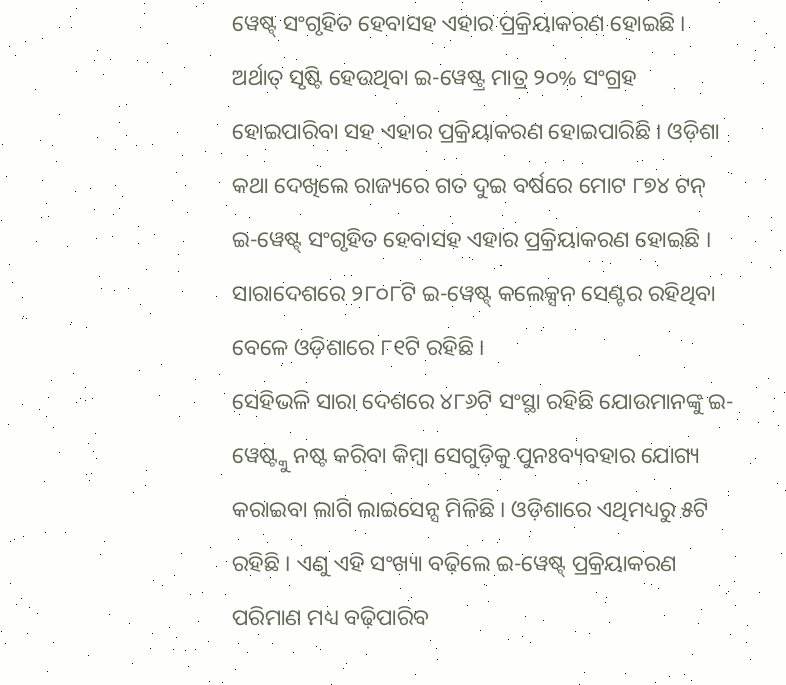ୱେଷ୍ଟ୍ ସଂଗୃହିତ ହେବାସହ ଏହାର ପ୍ରକ୍ରିୟାକରଣ ହୋଇଛି । ଅର୍ଥାତ୍ ସୃଷ୍ଟି ହେଉଥିବା ଇ-ୱେଷ୍ଟ୍ର ମାତ୍ର ୨୦% ସଂଗ୍ରହ ହୋଇପାରିବା ସହ ଏହାର ପ୍ରକ୍ରିୟାକରଣ ହୋଇପାରିଛି । ଓଡ଼ିଶା କଥା ଦେଖିଲେ ରାଜ୍ୟରେ ଗତ ଦୁଇ ବର୍ଷରେ ମୋଟ ୮୭୪ ଟନ୍ ଇ-ୱେଷ୍ଟ୍ ସଂଗୃହିତ ହେବାସହ ଏହାର ପ୍ରକ୍ରିୟାକରଣ ହୋଇଛି । ସାରାଦେଶରେ ୨୮୦୮ଟି ଇ-ୱେଷ୍ଟ୍ କଲେକ୍ସନ ସେଣ୍ଟର ରହିଥିବା ବେଳେ ଓଡ଼ିଶାରେ ୮୧ଟି ରହିଛି ।
ସେହିଭଳି ସାରା ଦେଶରେ ୪୮୬ଟି ସଂସ୍ଥା ରହିଛି ଯୋଉମାନଙ୍କୁ ଇ-ୱେଷ୍ଟ୍କୁ ନଷ୍ଟ କରିବା କିମ୍ବା ସେଗୁଡ଼ିକୁ ପୁନଃବ୍ୟବହାର ଯୋଗ୍ୟ କରାଇବା ଲାଗି ଲାଇସେନ୍ସ ମିଳିଛି । ଓଡ଼ିଶାରେ ଏଥିମଧ୍ୟରୁ ୫ଟି ରହିଛି । ଏଣୁ ଏହି ସଂଖ୍ୟା ବଢ଼ିଲେ ଇ-ୱେଷ୍ଟ୍ ପ୍ରକ୍ରିୟାକରଣ ପରିମାଣ ମଧ୍ୟ ବଢ଼ିପାରିବ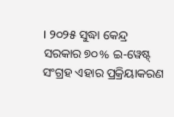। ୨୦୨୫ ସୁଦ୍ଧା କେନ୍ଦ୍ର ସରକାର ୭୦% ଇ-ୱେଷ୍ଟ୍ ସଂଗ୍ରହ ଏହାର ପ୍ରକ୍ରିୟାକରଣ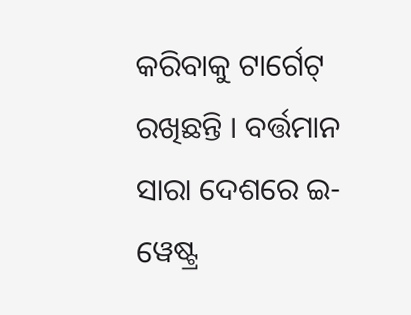କରିବାକୁ ଟାର୍ଗେଟ୍ ରଖିଛନ୍ତି । ବର୍ତ୍ତମାନ ସାରା ଦେଶରେ ଇ-ୱେଷ୍ଟ୍ର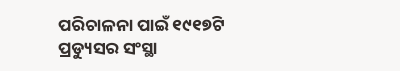ପରିଚାଳନା ପାଇଁ ୧୯୧୭ଟି ପ୍ରଡ୍ୟୁସର ସଂସ୍ଥା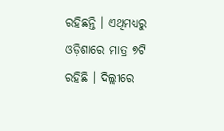ରହିଛନ୍ତି । ଏଥିମଧ୍ୟରୁ ଓଡ଼ିଶାରେ ମାତ୍ର ୭ଟି ରହିଛି । ଦିଲ୍ଲୀରେ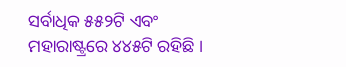ସର୍ବାଧିକ ୫୫୨ଟି ଏବଂ ମହାରାଷ୍ଟ୍ରରେ ୪୪୫ଟି ରହିଛି ।